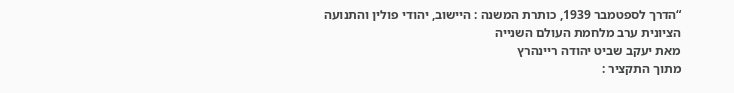“הדרך לספטמבר 1939, כותרת המשנה : היישוב, יהודי פולין והתנועה הציונית ערב מלחמת העולם השנייה
מאת יעקב שביט יהודה ריינהרץ
מתוך התקציר :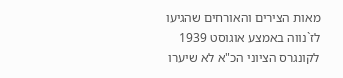מאות הצירים והאורחים שהגיעו לז`נווה באמצע אוגוסט 1939 לקונגרס הציוני הכ"א לא שיערו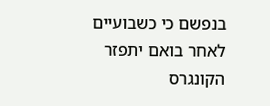בנפשם כי כשבועיים לאחר בואם יתפזר הקונגרס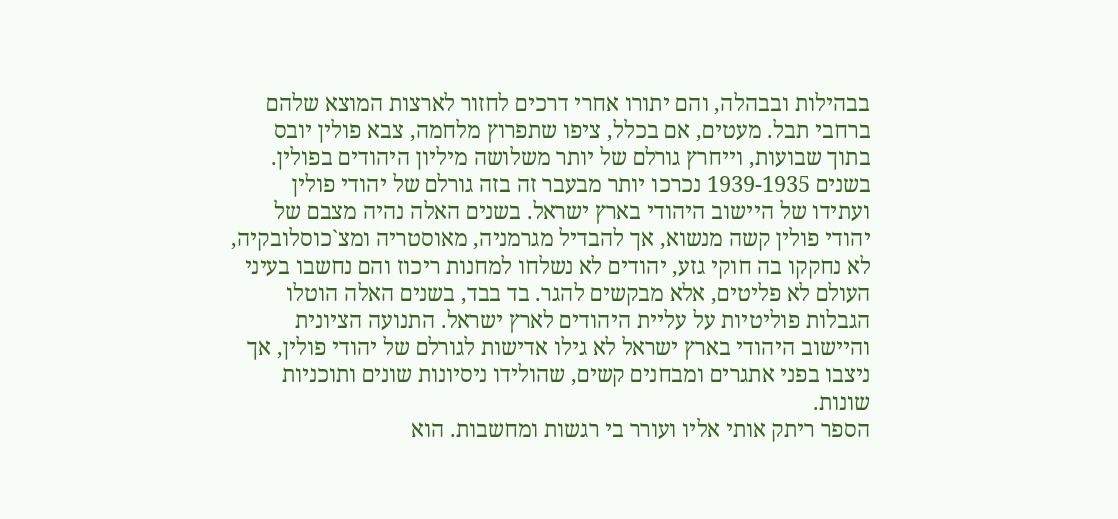בבהילות ובבהלה, והם יתורו אחרי דרכים לחזור לארצות המוצא שלהם ברחבי תבל. מעטים, אם בכלל, ציפו שתפרוץ מלחמה, צבא פולין יובס בתוך שבועות, וייחרץ גורלם של יותר משלושה מיליון היהודים בפולין. בשנים 1939-1935 נכרכו יותר מבעבר זה בזה גורלם של יהודי פולין ועתידו של היישוב היהודי בארץ ישראל. בשנים האלה נהיה מצבם של יהודי פולין קשה מנשוא, אך להבדיל מגרמניה, מאוסטריה ומצ`כוסלובקיה, לא נחקקו בה חוקי גזע, יהודים לא נשלחו למחנות ריכוז והם נחשבו בעיני העולם לא פליטים, אלא מבקשים להגר. בד בבד, בשנים האלה הוטלו הגבלות פוליטיות על עליית היהודים לארץ ישראל. התנועה הציונית והיישוב היהודי בארץ ישראל לא גילו אדישות לגורלם של יהודי פולין, אך ניצבו בפני אתגרים ומבחנים קשים, שהולידו ניסיונות שונים ותוכניות שונות.
הספר ריתק אותי אליו ועורר בי רגשות ומחשבות. הוא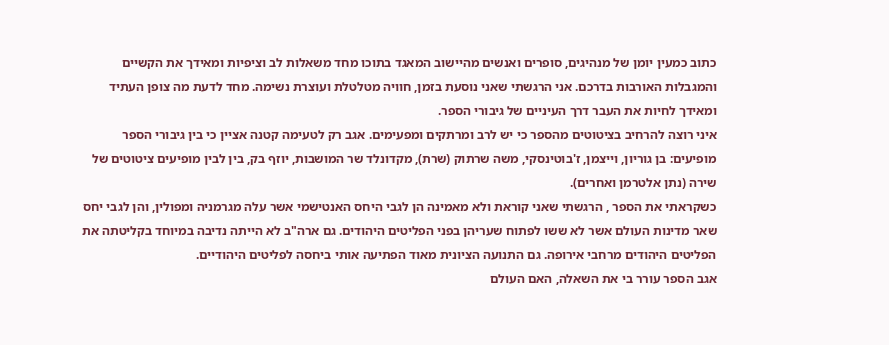כתוב כמעין יומן של מנהיגים, סופרים ואנשים מהיישוב המאגד בתוכו מחד משאלות לב וציפיות ומאידך את הקשיים והמגבלות האורבות בדרכם. אני הרגשתי שאני נוסעת בזמן, חוויה מטלטלת ועוצרת נשימה. מחד לדעת מה צופן העתיד ומאידך לחיות את העבר דרך העיניים של גיבורי הספר.
איני רוצה להרחיב בציטוטים מהספר כי יש לרב ומרתקים ומפעימים. אגב רק לטעימה קטנה אציין כי בין גיבורי הספר מופיעים: בן גוריון, וייצמן, ז'בוטינסקי, משה שרתוק (שרת), מקדונלד שר המושבות, יוזף בק, בין לבין מופיעים ציטוטים של שירה (נתן אלטרמן ואחרים).
כשקראתי את הספר , הרגשתי שאני קוראת ולא מאמינה הן לגבי היחס האנטישמי אשר עלה מגרמניה ומפולין, והן לגבי יחס שאר מדינות העולם אשר לא ששו לפתוח שעריהן בפני הפליטים היהודים. גם ארה"ב לא הייתה נדיבה במיוחד בקליטתה את הפליטים היהודים מרחבי אירופה. גם התנועה הציונית מאוד הפתיעה אותי ביחסה לפליטים היהודיים.
אגב הספר עורר בי את השאלה, האם העולם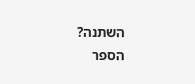השתנה?
הספר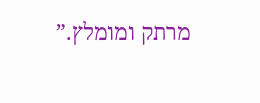מרתק ומומלץ.”